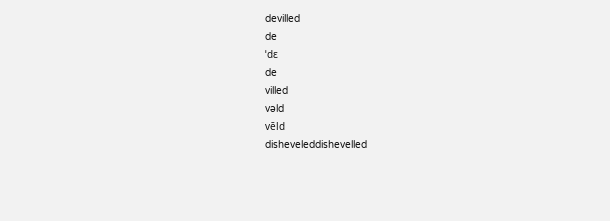devilled
de
ˈdɛ
de
villed
vəld
vēld
disheveleddishevelled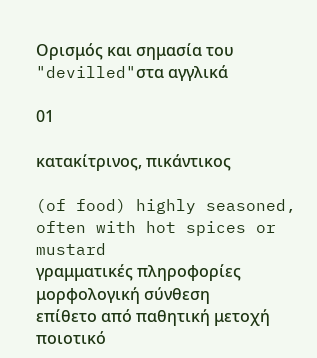Ορισμός και σημασία του "devilled"στα αγγλικά

01

κατακίτρινος, πικάντικος

(of food) highly seasoned, often with hot spices or mustard
γραμματικές πληροφορίες
μορφολογική σύνθεση
επίθετο από παθητική μετοχή
ποιοτικό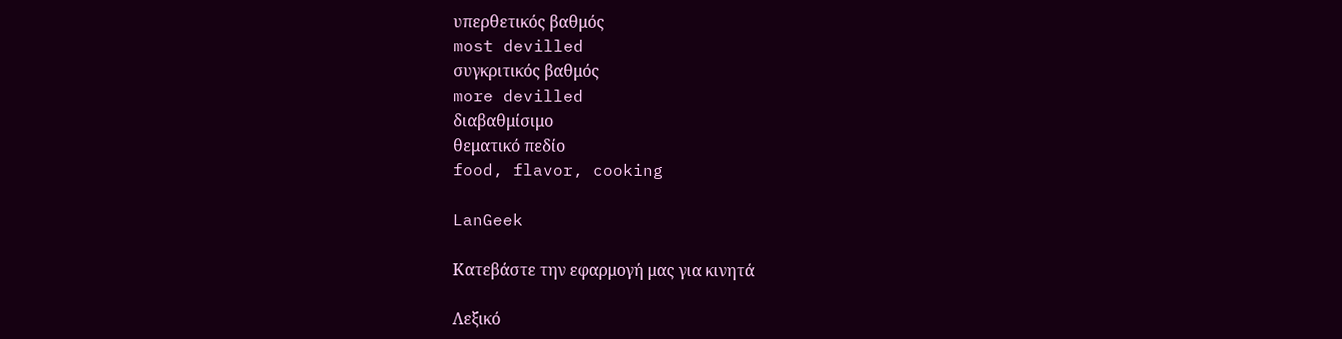υπερθετικός βαθμός
most devilled
συγκριτικός βαθμός
more devilled
διαβαθμίσιμο
θεματικό πεδίο
food, flavor, cooking

LanGeek

Κατεβάστε την εφαρμογή μας για κινητά

Λεξικό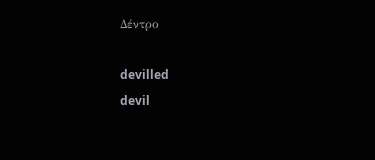Δέντρο

devilled
devil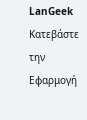LanGeek
Κατεβάστε την Εφαρμογή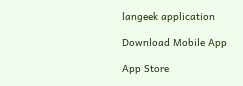langeek application

Download Mobile App

App Store